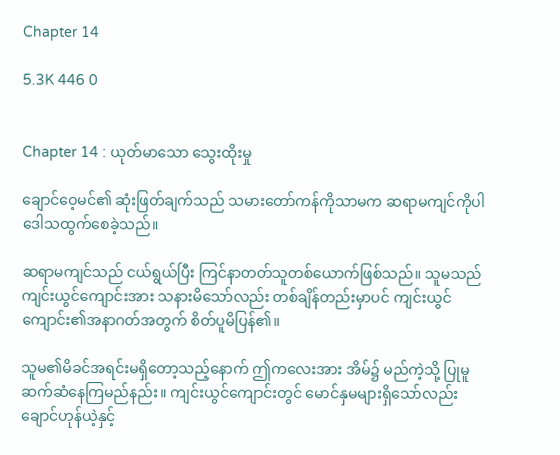Chapter 14

5.3K 446 0


Chapter 14 : ယုတ်မာသော သွေးထိုးမှု

ချောင်ဝေ့မင်၏ ဆုံးဖြတ်ချက်သည် သမားတော်ကန်ကိုသာမက ဆရာမကျင်ကိုပါ ဒေါသထွက်စေခဲ့သည်။

ဆရာမကျင်သည် ငယ်ရွယ်ပြီး ကြင်နာတတ်သူတစ်ယောက်ဖြစ်သည်။ သူမသည် ကျင်းယွင်ကျောင်းအား သနားမိသော်လည်း တစ်ချိန်တည်းမှာပင် ကျင်းယွင်ကျောင်း၏အနာဂတ်အတွက် စိတ်ပူမိပြန်၏။

သူမ၏မိခင်အရင်းမရှိတော့သည့်နောက် ဤကလေးအား အိမ်၌ မည်ကဲ့သို့ ပြုမူဆက်ဆံနေကြမည်နည်း။ ကျင်းယွင်ကျောင်းတွင် မောင်နှမများရှိသော်လည်း ချောင်ဟုန်ယဲ့နှင့်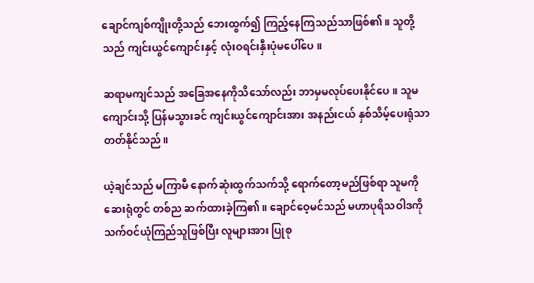ချောင်ကျစ်ကျိုးတို့သည် ဘေးထွက်၍ ကြည့်နေကြသည်သာဖြစ်၏။ သူတို့သည် ကျင်းယွင်ကျောင်းနှင့် လုံးဝရင်းနှီးပုံမပေါ်ပေ။

ဆရာမကျင်သည် အခြေအနေကိုသိသော်လည်း ဘာမှမလုပ်ပေးနိုင်ပေ။ သူမ ကျောင်းသို့ ပြန်မသွားခင် ကျင်းယွင်ကျောင်းအား အနည်းငယ် နှစ်သိမ့်ပေးရုံသာတတ်နိုင်သည်။

ယဲ့ချင်သည် မကြာမီ နောက်ဆုံးထွက်သက်သို့ ရောက်တော့မည်ဖြစ်ရာ သူမကို ဆေးရုံတွင် တစ်ည ဆက်ထားခဲ့ကြ၏။ ချောင်ဝေ့မင်သည် မဟာပုရိသဝါဒကို သက်ဝင်ယုံကြည်သူဖြစ်ပြီး လူများအား ပြုစု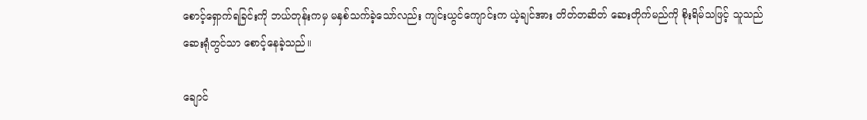စောင့်ရှောက်ရခြင်းကို ဘယ်တုန်းကမှ မနှစ်သက်ခဲ့သော်လည်း ကျင်းယွင်ကျောင်းက ယဲ့ချင်အား တိတ်တဆိတ် ဆေးတိုက်မည်ကို စိုးရိမ်သဖြင့် သူသည် ဆေးရုံတွင်သာ စောင့်နေခဲ့သည်။

ချောင်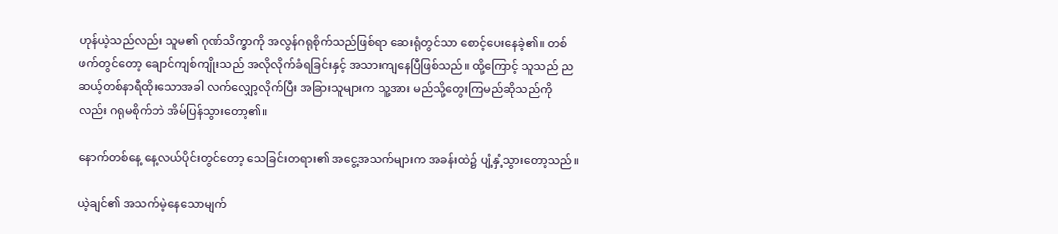ဟုန်ယဲ့သည်လည်း သူမ၏ ဂုဏ်သိက္ခာကို အလွန်ဂရုစိုက်သည်ဖြစ်ရာ ဆေးရုံတွင်သာ စောင့်ပေးနေခဲ့၏။ တစ်ဖက်တွင်တော့ ချောင်ကျစ်ကျိုးသည် အလိုလိုက်ခံရခြင်းနှင့် အသားကျနေပြီဖြစ်သည်။ ထို့ကြောင့် သူသည် ညဆယ့်တစ်နာရီထိုးသောအခါ လက်လျှော့လိုက်ပြီး အခြားသူများက သူ့အား မည်သို့တွေးကြမည်ဆိုသည်ကိုလည်း ဂရုမစိုက်ဘဲ အိမ်ပြန်သွားတော့၏။

နောက်တစ်နေ့ နေ့လယ်ပိုင်းတွင်တော့ သေခြင်းတရား၏ အငွေ့အသက်များက အခန်းထဲ၌ ပျံ့နှံ့သွားတော့သည်။

ယဲ့ချင်၏ အသက်မဲ့နေသောမျက်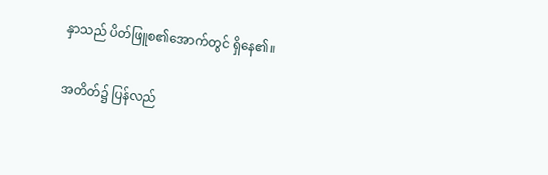နှာသည် ပိတ်ဖြူစ၏အောက်တွင် ရှိနေ၏။

အတိတ်၌ ပြန်လည်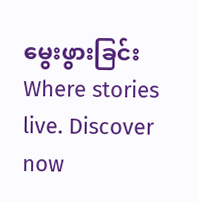မွေးဖွားခြင်းWhere stories live. Discover now